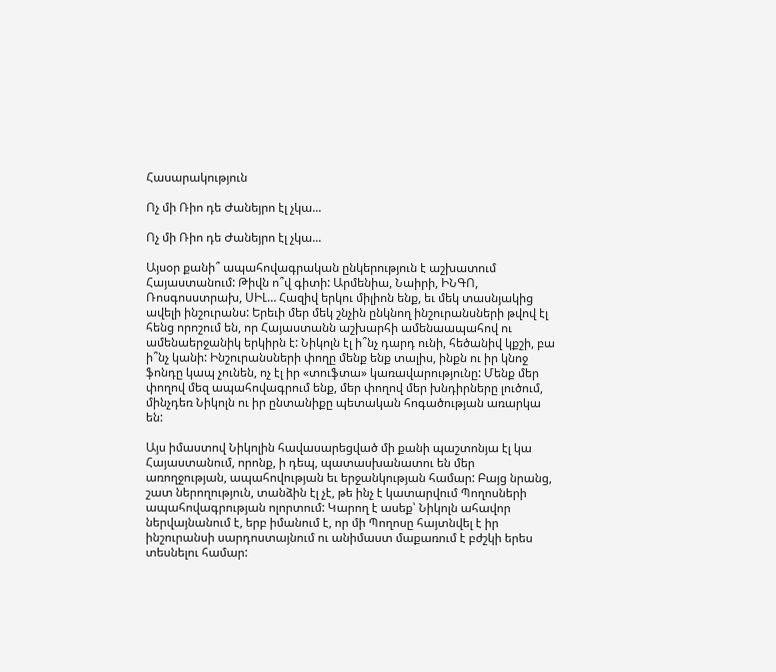Հասարակություն

Ոչ մի Ռիո դե Ժանեյրո էլ չկա...

Ոչ մի Ռիո դե Ժանեյրո էլ չկա...

Այսօր քանի՞ ապահովագրական ընկերություն է աշխատում Հայաստանում: Թիվն ո՞վ գիտի: Արմենիա, Նաիրի, ԻՆԳՈ, Ռոսգոսստրախ, ՍԻԼ… Հազիվ երկու միլիոն ենք, եւ մեկ տասնյակից ավելի ինշուրանս: Երեւի մեր մեկ շնչին ընկնող ինշուրանսների թվով էլ հենց որոշում են, որ Հայաստանն աշխարհի ամենաապահով ու ամենաերջանիկ երկիրն է: Նիկոլն էլ ի՞նչ դարդ ունի, հեծանիվ կքշի, բա ի՞նչ կանի: Ինշուրանսների փողը մենք ենք տալիս, ինքն ու իր կնոջ ֆոնդը կապ չունեն, ոչ էլ իր «տուֆտա» կառավարությունը: Մենք մեր փողով մեզ ապահովագրում ենք, մեր փողով մեր խնդիրները լուծում, մինչդեռ Նիկոլն ու իր ընտանիքը պետական հոգածության առարկա են:

Այս իմաստով Նիկոլին հավասարեցված մի քանի պաշտոնյա էլ կա Հայաստանում, որոնք, ի դեպ, պատասխանատու են մեր առողջության, ապահովության եւ երջանկության համար: Բայց նրանց, շատ ներողություն, տանձին էլ չէ, թե ինչ է կատարվում Պողոսների ապահովագրության ոլորտում: Կարող է ասեք՝ Նիկոլն ահավոր ներվայնանում է, երբ իմանում է, որ մի Պողոսը հայտնվել է իր ինշուրանսի սարդոստայնում ու անիմաստ մաքառում է բժշկի երես տեսնելու համար: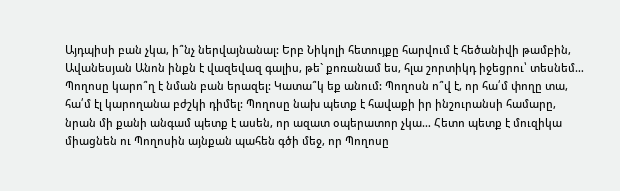Այդպիսի բան չկա, ի՞նչ ներվայնանալ: Երբ Նիկոլի հետույքը հարվում է հեծանիվի թամբին, Ավանեսյան Անոն ինքն է վազեվազ գալիս, թե` քոռանամ ես, հլա շորտիկդ իջեցրու՝ տեսնեմ… Պողոսը կարո՞ղ է նման բան երազել: Կատա՞կ եք անում: Պողոսն ո՞վ է, որ հա՛մ փողը տա, հա՛մ էլ կարողանա բժշկի դիմել: Պողոսը նախ պետք է հավաքի իր ինշուրանսի համարը, նրան մի քանի անգամ պետք է ասեն, որ ազատ օպերատոր չկա… Հետո պետք է մուզիկա միացնեն ու Պողոսին այնքան պահեն գծի մեջ, որ Պողոսը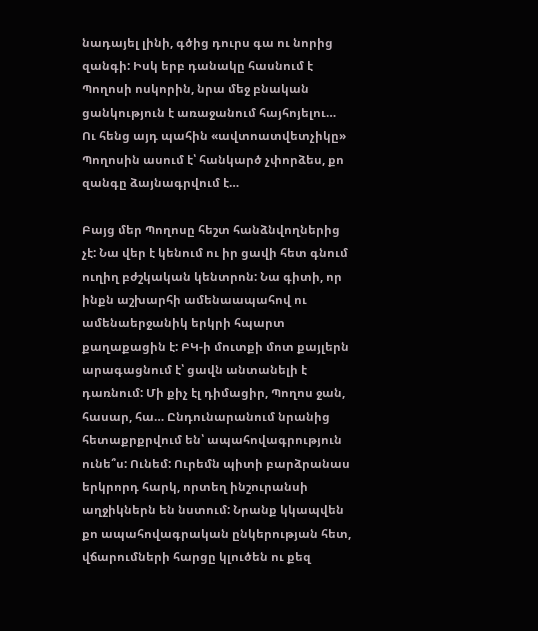նադայել լինի, գծից դուրս գա ու նորից զանգի: Իսկ երբ դանակը հասնում է Պողոսի ոսկորին, նրա մեջ բնական ցանկություն է առաջանում հայհոյելու… Ու հենց այդ պահին «ավտոատվետչիկը» Պողոսին ասում է՝ հանկարծ չփորձես, քո զանգը ձայնագրվում է…

Բայց մեր Պողոսը հեշտ հանձնվողներից չէ: Նա վեր է կենում ու իր ցավի հետ գնում ուղիղ բժշկական կենտրոն: Նա գիտի, որ ինքն աշխարհի ամենաապահով ու ամենաերջանիկ երկրի հպարտ քաղաքացին է: ԲԿ-ի մուտքի մոտ քայլերն արագացնում է՝ ցավն անտանելի է դառնում: Մի քիչ էլ դիմացիր, Պողոս ջան, հասար, հա… Ընդունարանում նրանից հետաքրքրվում են՝ ապահովագրություն ունե՞ս: Ունեմ: Ուրեմն պիտի բարձրանաս երկրորդ հարկ, որտեղ ինշուրանսի աղջիկներն են նստում: Նրանք կկապվեն քո ապահովագրական ընկերության հետ, վճարումների հարցը կլուծեն ու քեզ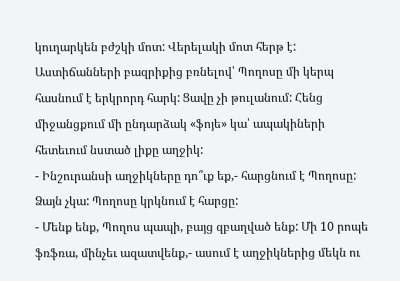կուղարկեն բժշկի մոտ: Վերելակի մոտ հերթ է: Աստիճանների բազրիքից բռնելով՝ Պողոսը մի կերպ հասնում է երկրորդ հարկ: Ցավը չի թուլանում: Հենց միջանցքում մի ընդարձակ «ֆոյե» կա՝ ապակիների հետեւում նստած լիքը աղջիկ:
- Ինշուրանսի աղջիկները դո՞ւք եք,- հարցնում է Պողոսը:
Ձայն չկա: Պողոսը կրկնում է հարցը:
- Մենք ենք, Պողոս պապի, բայց զբաղված ենք: Մի 10 րոպե ֆռֆռա, մինչեւ ազատվենք,- ասում է աղջիկներից մեկն ու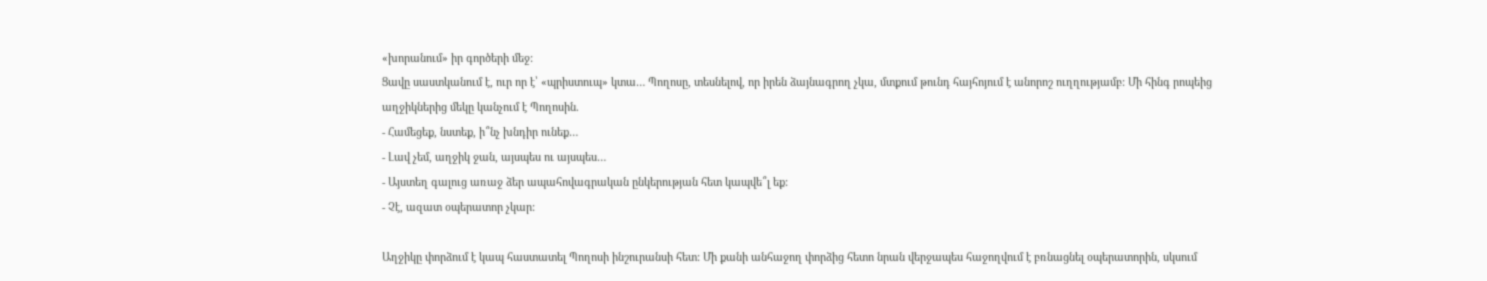«խորանում» իր գործերի մեջ:
Ցավը սաստկանում է, ուր որ է՝ «պրիստուպ» կտա… Պողոսը, տեսնելով, որ իրեն ձայնագրող չկա, մտքում թունդ հայհոյում է անորոշ ուղղությամբ: Մի հինգ րոպեից աղջիկներից մեկը կանչում է Պողոսին.
- Համեցեք, նստեք, ի՞նչ խնդիր ունեք…
- Լավ չեմ, աղջիկ ջան, այսպես ու այսպես…
- Այստեղ գալուց առաջ ձեր ապահովագրական ընկերության հետ կապվե՞լ եք:
- Չէ, ազատ օպերատոր չկար:

Աղջիկը փորձում է կապ հաստատել Պողոսի ինշուրանսի հետ: Մի քանի անհաջող փորձից հետո նրան վերջապես հաջողվում է բռնացնել օպերատորին, սկսում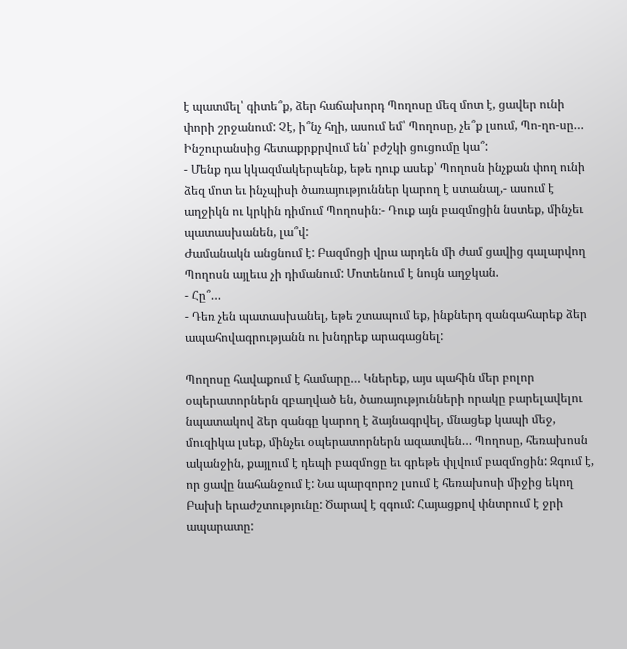է պատմել՝ գիտե՞ք, ձեր հաճախորդ Պողոսը մեզ մոտ է, ցավեր ունի փորի շրջանում: Չէ, ի՞նչ հղի, ասում եմ՝ Պողոսը, չե՞ք լսում, Պո-ղո-սը… Ինշուրանսից հետաքրքրվում են՝ բժշկի ցուցումը կա՞:
- Մենք դա կկազմակերպենք, եթե դուք ասեք՝ Պողոսն ինչքան փող ունի ձեզ մոտ եւ ինչպիսի ծառայություններ կարող է ստանալ,- ասում է աղջիկն ու կրկին դիմում Պողոսին։- Դուք այն բազմոցին նստեք, մինչեւ պատասխանեն, լա՞վ:
Ժամանակն անցնում է: Բազմոցի վրա արդեն մի ժամ ցավից գալարվող Պողոսն այլեւս չի դիմանում: Մոտենում է նույն աղջկան.
- Հը՞…
- Դեռ չեն պատասխանել, եթե շտապում եք, ինքներդ զանգահարեք ձեր ապահովագրությանն ու խնդրեք արագացնել:

Պողոսը հավաքում է համարը… Կներեք, այս պահին մեր բոլոր օպերատորներն զբաղված են, ծառայությունների որակը բարելավելու նպատակով ձեր զանգը կարող է ձայնագրվել, մնացեք կապի մեջ, մուզիկա լսեք, մինչեւ օպերատորներն ազատվեն… Պողոսը, հեռախոսն ականջին, քայլում է դեպի բազմոցը եւ գրեթե փլվում բազմոցին: Զգում է, որ ցավը նահանջում է: Նա պարզորոշ լսում է հեռախոսի միջից եկող Բախի երաժշտությունը: Ծարավ է զգում: Հայացքով փնտրում է ջրի ապարատը: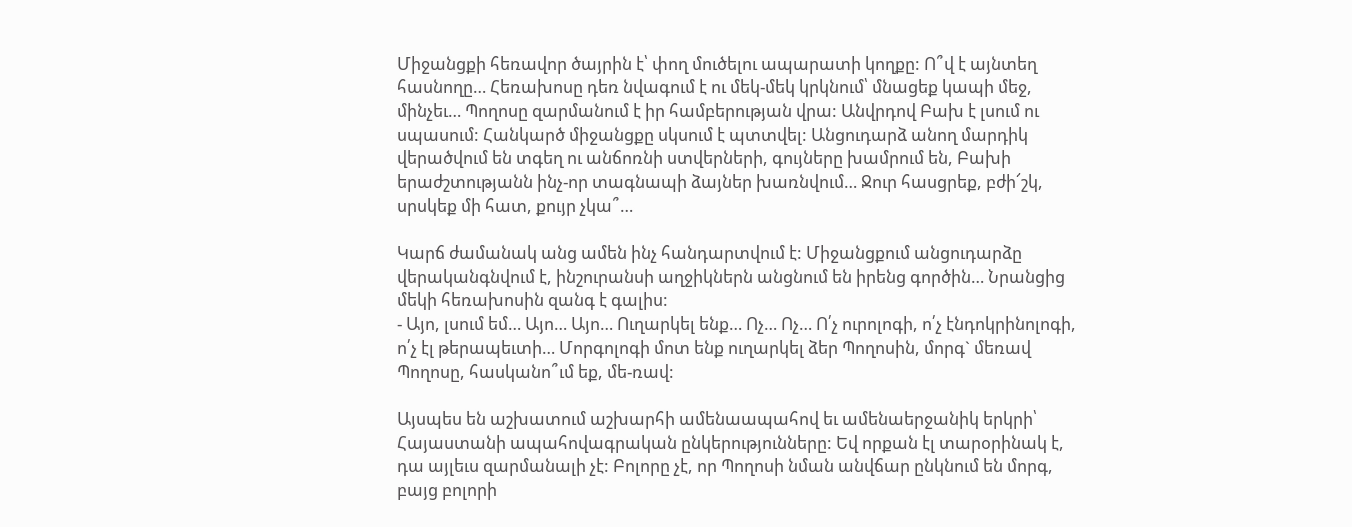Միջանցքի հեռավոր ծայրին է՝ փող մուծելու ապարատի կողքը: Ո՞վ է այնտեղ հասնողը… Հեռախոսը դեռ նվագում է ու մեկ-մեկ կրկնում՝ մնացեք կապի մեջ, մինչեւ… Պողոսը զարմանում է իր համբերության վրա: Անվրդով Բախ է լսում ու սպասում: Հանկարծ միջանցքը սկսում է պտտվել: Անցուդարձ անող մարդիկ վերածվում են տգեղ ու անճոռնի ստվերների, գույները խամրում են, Բախի երաժշտությանն ինչ-որ տագնապի ձայներ խառնվում… Ջուր հասցրեք, բժի՜շկ, սրսկեք մի հատ, քույր չկա՞…

Կարճ ժամանակ անց ամեն ինչ հանդարտվում է: Միջանցքում անցուդարձը վերականգնվում է, ինշուրանսի աղջիկներն անցնում են իրենց գործին… Նրանցից մեկի հեռախոսին զանգ է գալիս:
- Այո, լսում եմ… Այո… Այո… Ուղարկել ենք… Ոչ… Ոչ… Ո՛չ ուրոլոգի, ո՛չ էնդոկրինոլոգի, ո՛չ էլ թերապեւտի… Մորգոլոգի մոտ ենք ուղարկել ձեր Պողոսին, մորգ` մեռավ Պողոսը, հասկանո՞ւմ եք, մե-ռավ:

Այսպես են աշխատում աշխարհի ամենաապահով եւ ամենաերջանիկ երկրի՝ Հայաստանի ապահովագրական ընկերությունները: Եվ որքան էլ տարօրինակ է, դա այլեւս զարմանալի չէ: Բոլորը չէ, որ Պողոսի նման անվճար ընկնում են մորգ, բայց բոլորի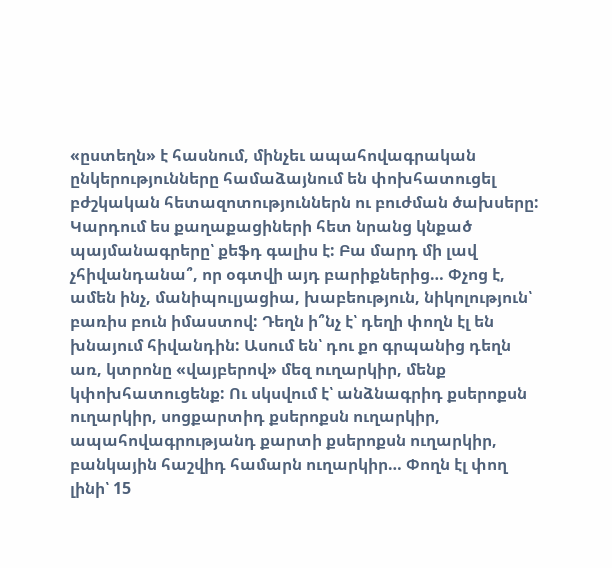«ըստեղն» է հասնում, մինչեւ ապահովագրական ընկերությունները համաձայնում են փոխհատուցել բժշկական հետազոտություններն ու բուժման ծախսերը: Կարդում ես քաղաքացիների հետ նրանց կնքած պայմանագրերը՝ քեֆդ գալիս է: Բա մարդ մի լավ չհիվանդանա՞, որ օգտվի այդ բարիքներից… Փչոց է, ամեն ինչ, մանիպուլյացիա, խաբեություն, նիկոլություն՝ բառիս բուն իմաստով: Դեղն ի՞նչ է՝ դեղի փողն էլ են խնայում հիվանդին: Ասում են՝ դու քո գրպանից դեղն առ, կտրոնը «վայբերով» մեզ ուղարկիր, մենք կփոխհատուցենք: Ու սկսվում է՝ անձնագրիդ քսերոքսն ուղարկիր, սոցքարտիդ քսերոքսն ուղարկիր, ապահովագրությանդ քարտի քսերոքսն ուղարկիր, բանկային հաշվիդ համարն ուղարկիր… Փողն էլ փող լինի՝ 15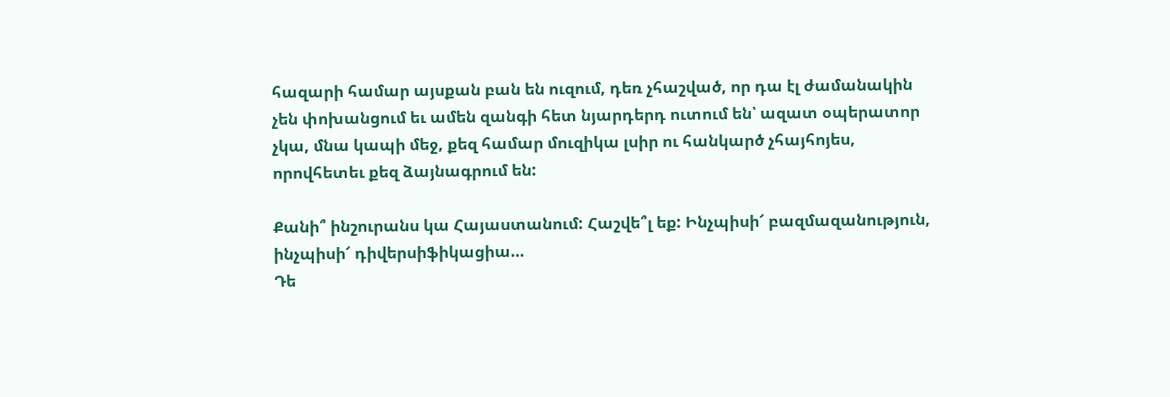հազարի համար այսքան բան են ուզում, դեռ չհաշված, որ դա էլ ժամանակին չեն փոխանցում եւ ամեն զանգի հետ նյարդերդ ուտում են՝ ազատ օպերատոր չկա, մնա կապի մեջ, քեզ համար մուզիկա լսիր ու հանկարծ չհայհոյես, որովհետեւ քեզ ձայնագրում են:

Քանի՞ ինշուրանս կա Հայաստանում: Հաշվե՞լ եք: Ինչպիսի՜ բազմազանություն, ինչպիսի՜ դիվերսիֆիկացիա…
Դե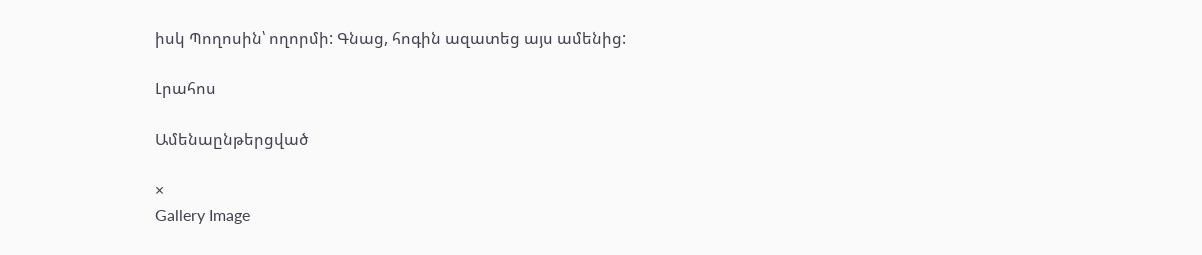իսկ Պողոսին՝ ողորմի: Գնաց, հոգին ազատեց այս ամենից:

Լրահոս

Ամենաընթերցված

×
Gallery Image